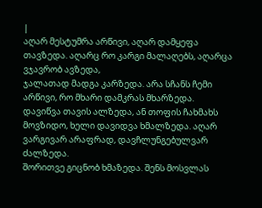|
აღარ მესტუმრა არწივი, აღარ დამყეფა თავზედა. აღარც რო კარგი მალაღებს, აღარცა ვჯავრობ ავზედა,
ჯალათად მადგა კარზედა. არა სჩანს ჩემი არწივი, რო მხარი დამკრას მხარზედა.
დავიწვა თავის ალზედა, ან თოფის ჩახმახს მოვზიდო, ხელი დავიდვა ხმალზედა. აღარ ვარგივარ არაფრად, დავჩლუნგებულვარ ძალზედა.
შორითვე გიცნობ ხმაზედა. შენს მოსვლას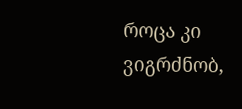როცა კი ვიგრძნობ,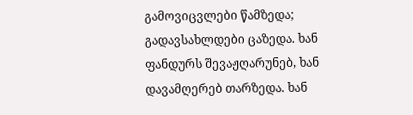გამოვიცვლები წამზედა;
გადავსახლდები ცაზედა. ხან ფანდურს შევაჟღარუნებ, ხან დავამღერებ თარზედა. ხან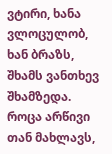ვტირი, ხანა ვლოცულობ, ხან ბრაზს, შხამს ვანთხევ შხამზედა.
როცა არწივი თან მახლავს,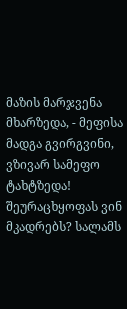მაზის მარჯვენა მხარზედა, - მეფისა მადგა გვირგვინი, ვზივარ სამეფო ტახტზედა! შეურაცხყოფას ვინ მკადრებს? სალამს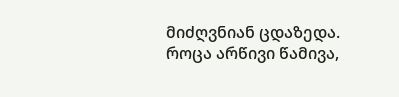მიძღვნიან ცდაზედა. როცა არწივი წამივა,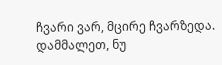ჩვარი ვარ, მცირე ჩვარზედა. დამმალეთ, ნუ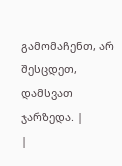გამომაჩენთ, არ შესცდეთ, დამსვათ ჯარზედა. |
|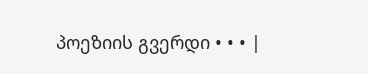პოეზიის გვერდი • • • |